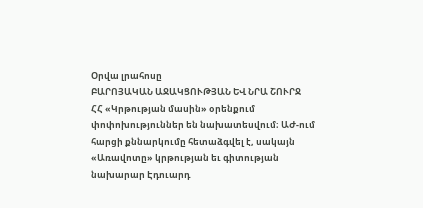Օրվա լրահոսը
ԲԱՐՈՅԱԿԱՆ ԱՋԱԿՑՈՒԹՅԱՆ ԵՎ ՆՐԱ ՇՈՒՐՋ
ՀՀ «Կրթության մասին» օրենքում փոփոխություններ են նախատեսվում։ ԱԺ-ում հարցի քննարկումը հետաձգվել է, սակայն «Առավոտը» կրթության եւ գիտության նախարար Էդուարդ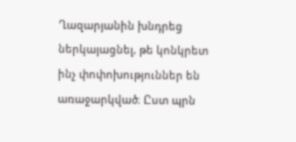Ղազարյանին խնդրեց ներկայացնել, թե կոնկրետ ինչ փոփոխություններ են առաջարկված։ Ըստ պրն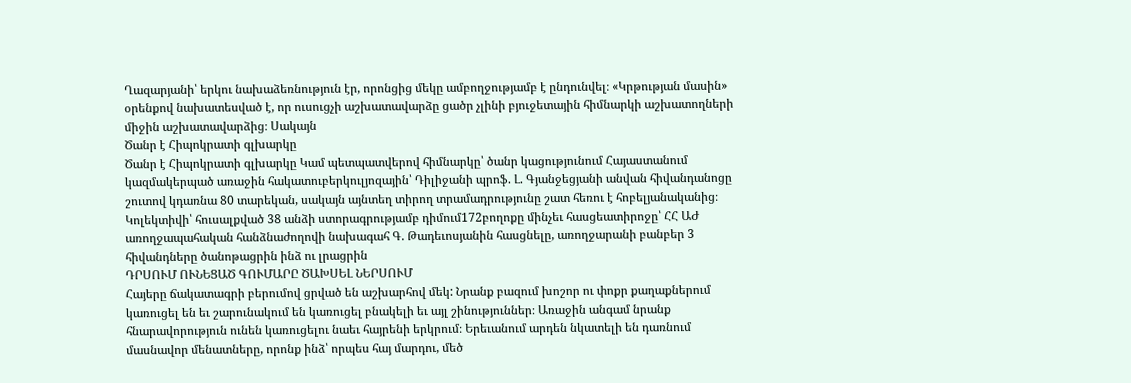Ղազարյանի՝ երկու նախաձեռնություն էր, որոնցից մեկը ամբողջությամբ է ընդունվել։ «Կրթության մասին» օրենքով նախատեսված է, որ ուսուցչի աշխատավարձը ցածր չլինի բյուջետային հիմնարկի աշխատողների միջին աշխատավարձից։ Սակայն
Ծանր է Հիպոկրատի գլխարկը
Ծանր է Հիպոկրատի գլխարկը Կամ պետպատվերով հիմնարկը՝ ծանր կացությունում Հայաստանում կազմակերպած առաջին հակատուբերկուլյոզային՝ Դիլիջանի պրոֆ. Լ. Գյանջեցյանի անվան հիվանդանոցը շուտով կդառնա 80 տարեկան, սակայն այնտեղ տիրող տրամադրությունը շատ հեռու է հոբելյանականից։ Կոլեկտիվի՝ հուսալքված 38 անձի ստորագրությամբ դիմում172բողոքը մինչեւ հասցեատիրոջը՝ ՀՀ ԱԺ առողջապահական հանձնաժողովի նախագահ Գ. Թադեւոսյանին հասցնելը, առողջարանի բանբեր 3 հիվանդները ծանոթացրին ինձ ու լրացրին
ԴՐՍՈՒՄ ՈՒՆԵՑԱԾ ԳՈՒՄԱՐԸ ԾԱԽՍԵԼ ՆԵՐՍՈՒՄ
Հայերը ճակատագրի բերումով ցրված են աշխարհով մեկ: Նրանք բազում խոշոր ու փոքր քաղաքներում կառուցել են եւ շարունակում են կառուցել բնակելի եւ այլ շինություններ։ Առաջին անգամ նրանք հնարավորություն ունեն կառուցելու նաեւ հայրենի երկրում։ Երեւանում արդեն նկատելի են դառնում մասնավոր մենատները, որոնք ինձ՝ որպես հայ մարդու, մեծ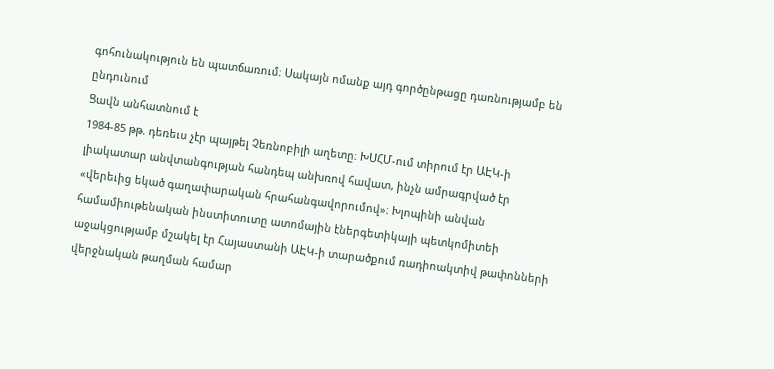գոհունակություն են պատճառում։ Սակայն ոմանք այդ գործընթացը դառնությամբ են ընդունում
Ցավն անհատնում է
1984-85 թթ. դեռեւս չէր պայթել Չեռնոբիլի աղետը։ ԽՍՀՄ-ում տիրում էր ԱԷԿ-ի լիակատար անվտանգության հանդեպ անխռով հավատ, ինչն ամրագրված էր «վերեւից եկած գաղափարական հրահանգավորումով»։ Խլոպինի անվան համամիութենական ինստիտուտը ատոմային էներգետիկայի պետկոմիտեի աջակցությամբ մշակել էր Հայաստանի ԱԷԿ-ի տարածքում ռադիոակտիվ թափոնների վերջնական թաղման համար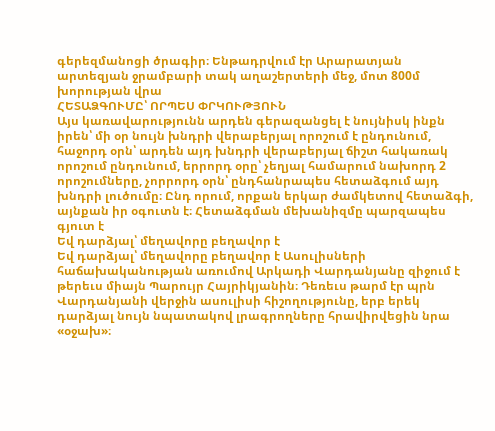գերեզմանոցի ծրագիր։ Ենթադրվում էր Արարատյան արտեզյան ջրամբարի տակ աղաշերտերի մեջ, մոտ 800մ խորության վրա
ՀԵՏԱՁԳՈՒՄԸ՝ ՈՐՊԵՍ ՓՐԿՈՒԹՅՈՒՆ
Այս կառավարությունն արդեն գերազանցել է նույնիսկ ինքն իրեն՝ մի օր նույն խնդրի վերաբերյալ որոշում է ընդունում, հաջորդ օրն՝ արդեն այդ խնդրի վերաբերյալ ճիշտ հակառակ որոշում ընդունում, երրորդ օրը՝ չեղյալ համարում նախորդ 2 որոշումները, չորրորդ օրն՝ ընդհանրապես հետաձգում այդ խնդրի լուծումը։ Ընդ որում, որքան երկար ժամկետով հետաձգի, այնքան իր օգուտն է։ Հետաձգման մեխանիզմը պարզապես գյուտ է
Եվ դարձյալ՝ մեղավորը բեղավոր է
Եվ դարձյալ՝ մեղավորը բեղավոր է Ասուլիսների հաճախականության առումով Արկադի Վարդանյանը զիջում է թերեւս միայն Պարույր Հայրիկյանին։ Դեռեւս թարմ էր պրն Վարդանյանի վերջին ասուլիսի հիշողությունը, երբ երեկ դարձյալ նույն նպատակով լրագրողները հրավիրվեցին նրա «օջախ»։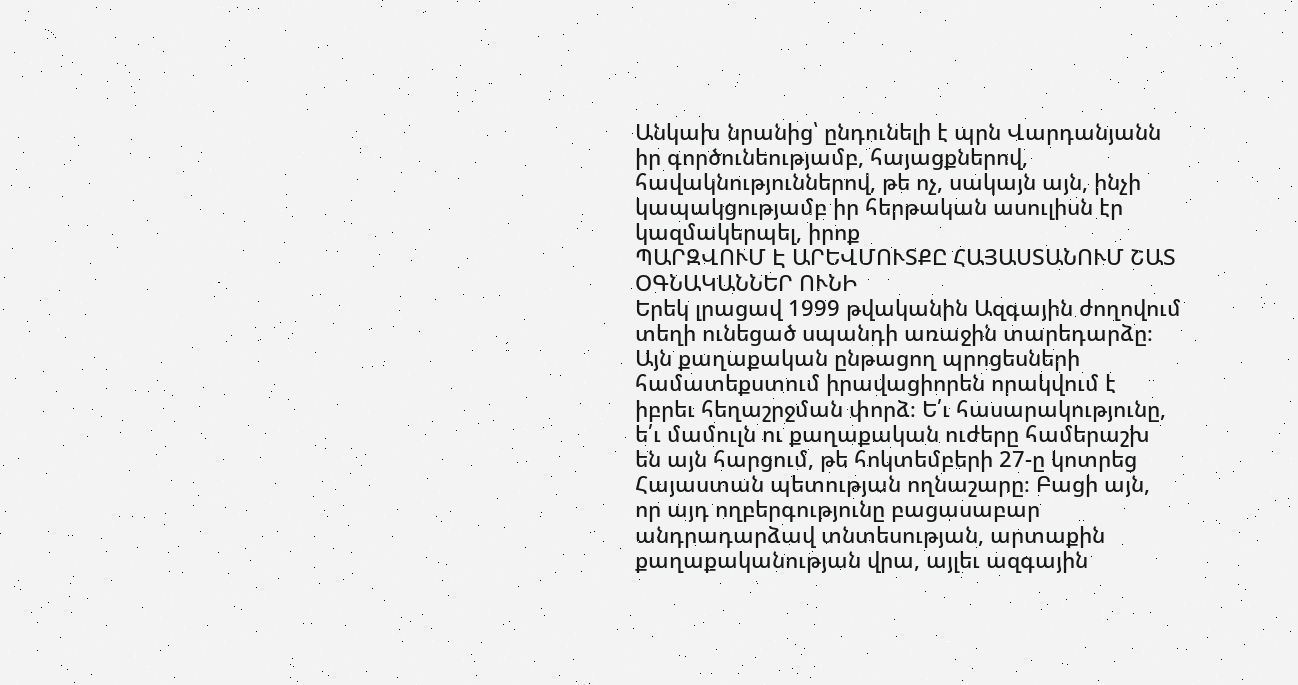Անկախ նրանից՝ ընդունելի է պրն Վարդանյանն իր գործունեությամբ, հայացքներով, հավակնություններով, թե ոչ, սակայն այն, ինչի կապակցությամբ իր հերթական ասուլիսն էր կազմակերպել, իրոք
ՊԱՐԶՎՈՒՄ Է ԱՐԵՎՄՈՒՏՔԸ ՀԱՅԱՍՏԱՆՈՒՄ ՇԱՏ ՕԳՆԱԿԱՆՆԵՐ ՈՒՆԻ
Երեկ լրացավ 1999 թվականին Ազգային ժողովում տեղի ունեցած սպանդի առաջին տարեդարձը։ Այն քաղաքական ընթացող պրոցեսների համատեքստում իրավացիորեն որակվում է իբրեւ հեղաշրջման փորձ։ Ե՛ւ հասարակությունը, ե՛ւ մամուլն ու քաղաքական ուժերը համերաշխ են այն հարցում, թե հոկտեմբերի 27-ը կոտրեց Հայաստան պետության ողնաշարը։ Բացի այն, որ այդ ողբերգությունը բացասաբար անդրադարձավ տնտեսության, արտաքին քաղաքականության վրա, այլեւ ազգային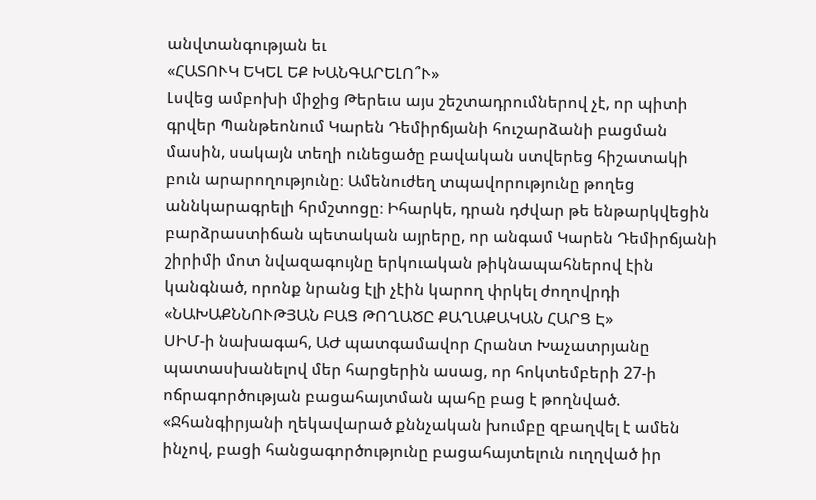անվտանգության եւ
«ՀԱՏՈՒԿ ԵԿԵԼ ԵՔ ԽԱՆԳԱՐԵԼՈ՞Ւ»
Լսվեց ամբոխի միջից Թերեւս այս շեշտադրումներով չէ, որ պիտի գրվեր Պանթեոնում Կարեն Դեմիրճյանի հուշարձանի բացման մասին, սակայն տեղի ունեցածը բավական ստվերեց հիշատակի բուն արարողությունը։ Ամենուժեղ տպավորությունը թողեց աննկարագրելի հրմշտոցը։ Իհարկե, դրան դժվար թե ենթարկվեցին բարձրաստիճան պետական այրերը, որ անգամ Կարեն Դեմիրճյանի շիրիմի մոտ նվազագույնը երկուական թիկնապահներով էին կանգնած, որոնք նրանց էլի չէին կարող փրկել ժողովրդի
«ՆԱԽԱՔՆՆՈՒԹՅԱՆ ԲԱՑ ԹՈՂԱԾԸ ՔԱՂԱՔԱԿԱՆ ՀԱՐՑ Է»
ՍԻՄ-ի նախագահ, ԱԺ պատգամավոր Հրանտ Խաչատրյանը պատասխանելով մեր հարցերին ասաց, որ հոկտեմբերի 27-ի ոճրագործության բացահայտման պահը բաց է թողնված. «Ջհանգիրյանի ղեկավարած քննչական խումբը զբաղվել է ամեն ինչով, բացի հանցագործությունը բացահայտելուն ուղղված իր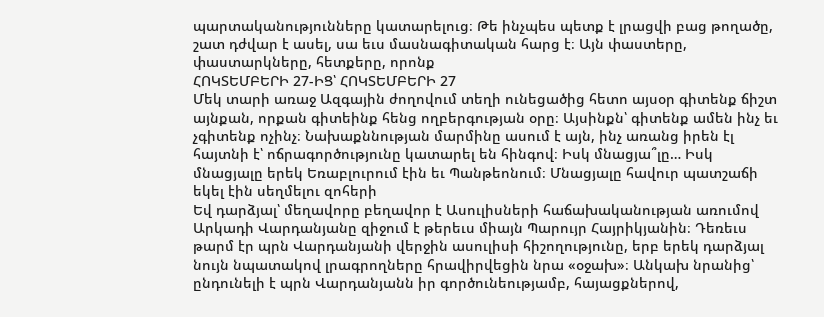պարտականությունները կատարելուց։ Թե ինչպես պետք է լրացվի բաց թողածը, շատ դժվար է ասել, սա եւս մասնագիտական հարց է։ Այն փաստերը, փաստարկները, հետքերը, որոնք
ՀՈԿՏԵՄԲԵՐԻ 27-ԻՑ՝ ՀՈԿՏԵՄԲԵՐԻ 27
Մեկ տարի առաջ Ազգային ժողովում տեղի ունեցածից հետո այսօր գիտենք ճիշտ այնքան, որքան գիտեինք հենց ողբերգության օրը։ Այսինքն՝ գիտենք ամեն ինչ եւ չգիտենք ոչինչ։ Նախաքննության մարմինը ասում է այն, ինչ առանց իրեն էլ հայտնի է՝ ոճրագործությունը կատարել են հինգով։ Իսկ մնացյա՞լը… Իսկ մնացյալը երեկ Եռաբլուրում էին եւ Պանթեոնում։ Մնացյալը հավուր պատշաճի եկել էին սեղմելու զոհերի
Եվ դարձյալ՝ մեղավորը բեղավոր է Ասուլիսների հաճախականության առումով Արկադի Վարդանյանը զիջում է թերեւս միայն Պարույր Հայրիկյանին։ Դեռեւս թարմ էր պրն Վարդանյանի վերջին ասուլիսի հիշողությունը, երբ երեկ դարձյալ նույն նպատակով լրագրողները հրավիրվեցին նրա «օջախ»։ Անկախ նրանից՝ ընդունելի է պրն Վարդանյանն իր գործունեությամբ, հայացքներով,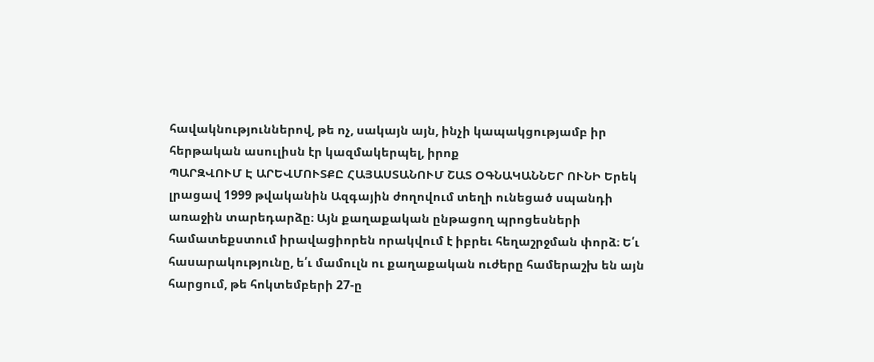հավակնություններով, թե ոչ, սակայն այն, ինչի կապակցությամբ իր հերթական ասուլիսն էր կազմակերպել, իրոք
ՊԱՐԶՎՈՒՄ Է ԱՐԵՎՄՈՒՏՔԸ ՀԱՅԱՍՏԱՆՈՒՄ ՇԱՏ ՕԳՆԱԿԱՆՆԵՐ ՈՒՆԻ Երեկ լրացավ 1999 թվականին Ազգային ժողովում տեղի ունեցած սպանդի առաջին տարեդարձը։ Այն քաղաքական ընթացող պրոցեսների համատեքստում իրավացիորեն որակվում է իբրեւ հեղաշրջման փորձ։ Ե՛ւ հասարակությունը, ե՛ւ մամուլն ու քաղաքական ուժերը համերաշխ են այն հարցում, թե հոկտեմբերի 27-ը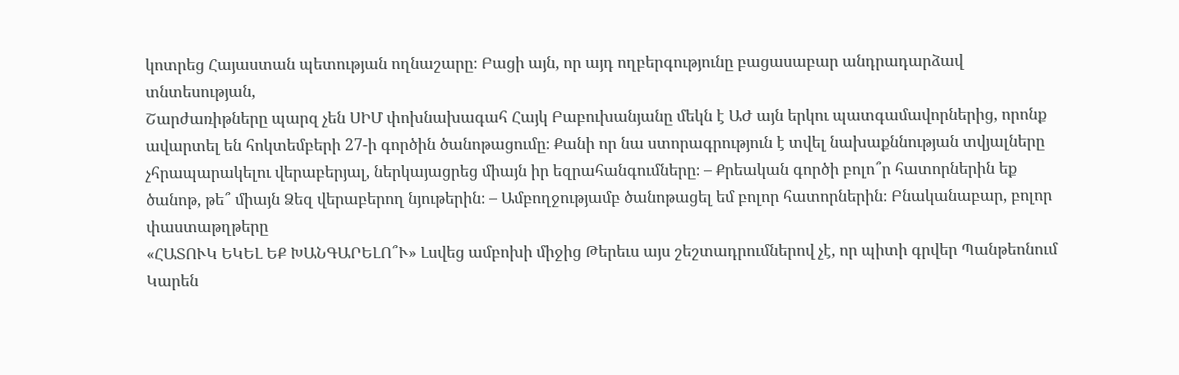կոտրեց Հայաստան պետության ողնաշարը։ Բացի այն, որ այդ ողբերգությունը բացասաբար անդրադարձավ տնտեսության,
Շարժառիթները պարզ չեն ՍԻՄ փոխնախագահ Հայկ Բաբուխանյանը մեկն է ԱԺ այն երկու պատգամավորներից, որոնք ավարտել են հոկտեմբերի 27-ի գործին ծանոթացումը։ Քանի որ նա ստորագրություն է տվել նախաքննության տվյալները չհրապարակելու վերաբերյալ, ներկայացրեց միայն իր եզրահանգումները։ – Քրեական գործի բոլո՞ր հատորներին եք ծանոթ, թե՞ միայն Ձեզ վերաբերող նյութերին։ – Ամբողջությամբ ծանոթացել եմ բոլոր հատորներին։ Բնականաբար, բոլոր փաստաթղթերը
«ՀԱՏՈՒԿ ԵԿԵԼ ԵՔ ԽԱՆԳԱՐԵԼՈ՞Ւ» Լսվեց ամբոխի միջից Թերեւս այս շեշտադրումներով չէ, որ պիտի գրվեր Պանթեոնում Կարեն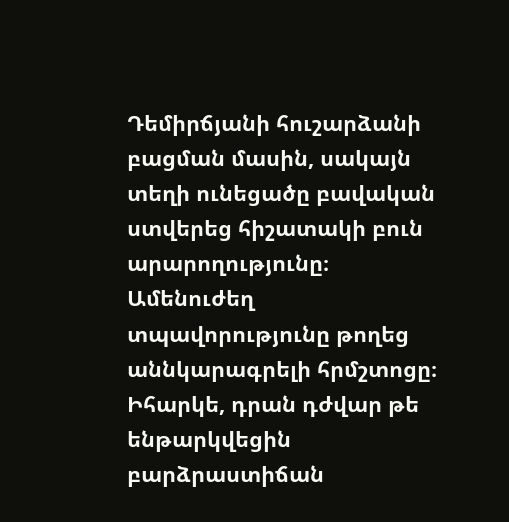Դեմիրճյանի հուշարձանի բացման մասին, սակայն տեղի ունեցածը բավական ստվերեց հիշատակի բուն արարողությունը։ Ամենուժեղ տպավորությունը թողեց աննկարագրելի հրմշտոցը։ Իհարկե, դրան դժվար թե ենթարկվեցին բարձրաստիճան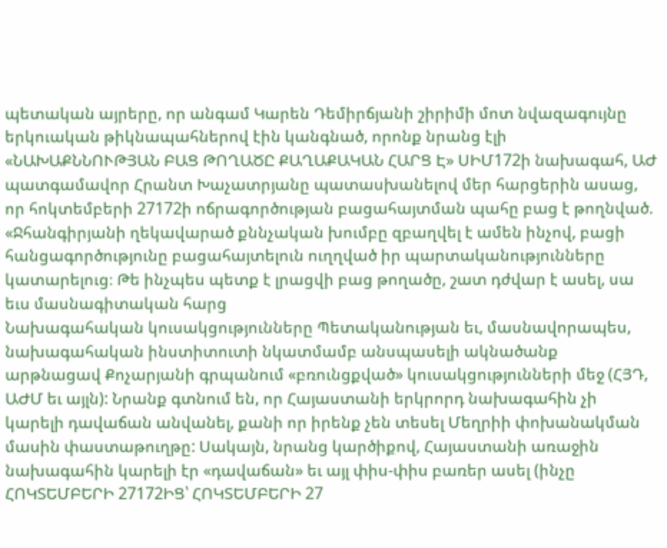պետական այրերը, որ անգամ Կարեն Դեմիրճյանի շիրիմի մոտ նվազագույնը երկուական թիկնապահներով էին կանգնած, որոնք նրանց էլի
«ՆԱԽԱՔՆՆՈՒԹՅԱՆ ԲԱՑ ԹՈՂԱԾԸ ՔԱՂԱՔԱԿԱՆ ՀԱՐՑ Է» ՍԻՄ172ի նախագահ, ԱԺ պատգամավոր Հրանտ Խաչատրյանը պատասխանելով մեր հարցերին ասաց, որ հոկտեմբերի 27172ի ոճրագործության բացահայտման պահը բաց է թողնված. «Ջհանգիրյանի ղեկավարած քննչական խումբը զբաղվել է ամեն ինչով, բացի հանցագործությունը բացահայտելուն ուղղված իր պարտականությունները կատարելուց։ Թե ինչպես պետք է լրացվի բաց թողածը, շատ դժվար է ասել, սա եւս մասնագիտական հարց
Նախագահական կուսակցությունները Պետականության եւ, մասնավորապես, նախագահական ինստիտուտի նկատմամբ անսպասելի ակնածանք արթնացավ Քոչարյանի գրպանում «բռունցքված» կուսակցությունների մեջ (ՀՅԴ, ԱԺՄ եւ այլն): Նրանք գտնում են, որ Հայաստանի երկրորդ նախագահին չի կարելի դավաճան անվանել, քանի որ իրենք չեն տեսել Մեղրիի փոխանակման մասին փաստաթուղթը: Սակայն, նրանց կարծիքով, Հայաստանի առաջին նախագահին կարելի էր «դավաճան» եւ այլ փիս-փիս բառեր ասել (ինչը
ՀՈԿՏԵՄԲԵՐԻ 27172ԻՑ՝ ՀՈԿՏԵՄԲԵՐԻ 27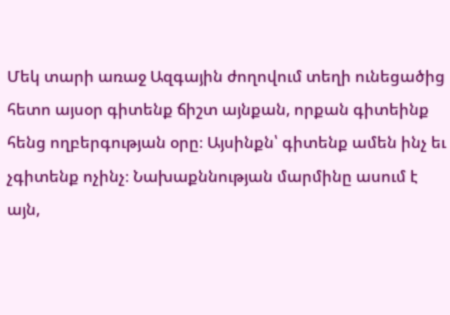Մեկ տարի առաջ Ազգային ժողովում տեղի ունեցածից հետո այսօր գիտենք ճիշտ այնքան, որքան գիտեինք հենց ողբերգության օրը։ Այսինքն՝ գիտենք ամեն ինչ եւ չգիտենք ոչինչ։ Նախաքննության մարմինը ասում է այն,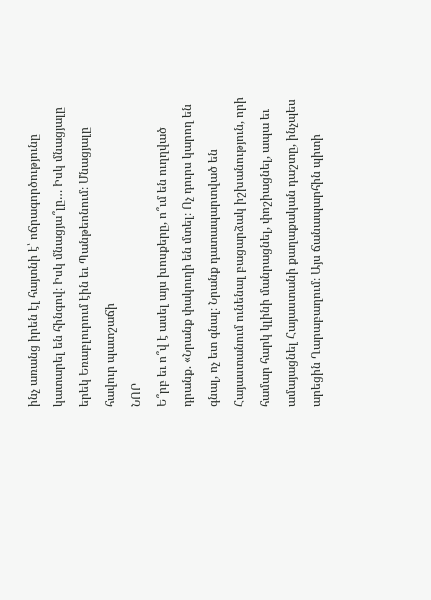ինչ առանց իրեն էլ հայտնի է՝ ոճրագործությունը կատարել են հինգով։ Իսկ մնացյա՞լը… Իսկ մնացյալը երեկ Եռաբլուրում էին եւ Պանթեոնում։ Մնացյալը հավուր պատշաճի
ՆՈՐ
Ե՞րբ եւ ո՞վ է ասել այս խոսքերը, ո՞ւմ են ուղղված դրանք. «Նրանք փակուղի են մտել։ Ոչ դուրս կարող են գնալ, ոչ ետ գնալ։ Նրանք դատապարտված են Հայաստանում ունենալ բացարձակ իշխանություն, որի համար հարկ կլինի մանրացնել, փոշիացնել, ապա եւ ամայացնել Հայաստանի քաղաքական դաշտը, ինչպես արեցին Ղարաբաղում։ Այս ճանապարհին պիտի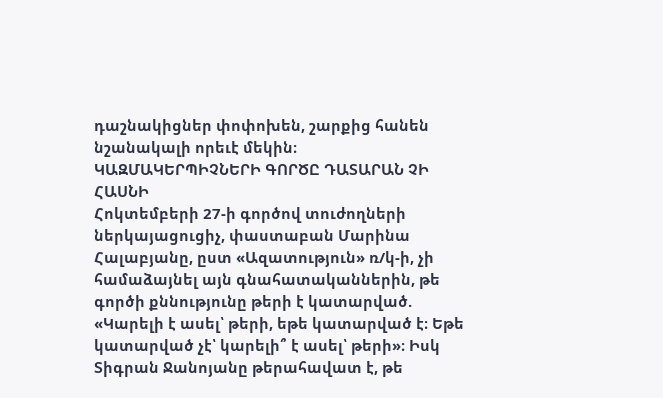դաշնակիցներ փոփոխեն, շարքից հանեն նշանակալի որեւէ մեկին։
ԿԱԶՄԱԿԵՐՊԻՉՆԵՐԻ ԳՈՐԾԸ ԴԱՏԱՐԱՆ ՉԻ ՀԱՍՆԻ
Հոկտեմբերի 27-ի գործով տուժողների ներկայացուցիչ, փաստաբան Մարինա Հալաբյանը, ըստ «Ազատություն» ռ/կ-ի, չի համաձայնել այն գնահատականներին, թե գործի քննությունը թերի է կատարված. «Կարելի է ասել՝ թերի, եթե կատարված է։ Եթե կատարված չէ՝ կարելի՞ է ասել՝ թերի»։ Իսկ Տիգրան Ջանոյանը թերահավատ է, թե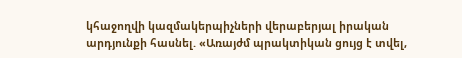կհաջողվի կազմակերպիչների վերաբերյալ իրական արդյունքի հասնել. «Առայժմ պրակտիկան ցույց է տվել,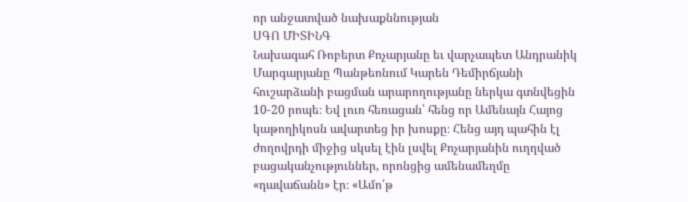որ անջատված նախաքննության
ՍԳՈ ՄԻՏԻՆԳ
Նախագահ Ռոբերտ Քոչարյանը եւ վարչապետ Անդրանիկ Մարգարյանը Պանթեոնում Կարեն Դեմիրճյանի հուշարձանի բացման արարողությանը ներկա գտնվեցին 10-20 րոպե։ Եվ լուռ հեռացան՝ հենց որ Ամենայն Հայոց կաթողիկոսն ավարտեց իր խոսքը։ Հենց այդ պահին էլ ժողովրդի միջից սկսել էին լսվել Քոչարյանին ուղղված բացականչություններ, որոնցից ամենամեղմը «դավաճանն» էր։ «Ամո՛թ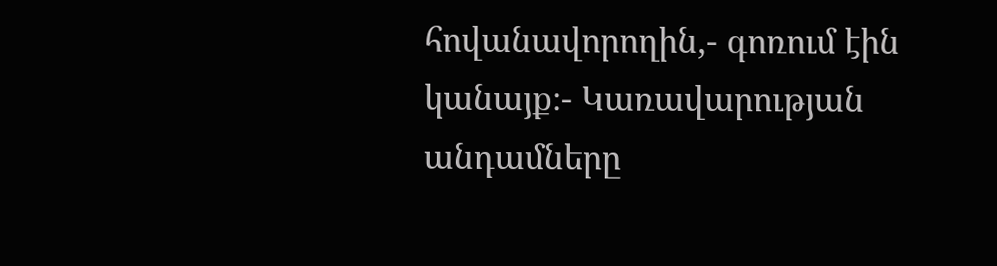հովանավորողին,- գոռում էին կանայք։- Կառավարության անդամները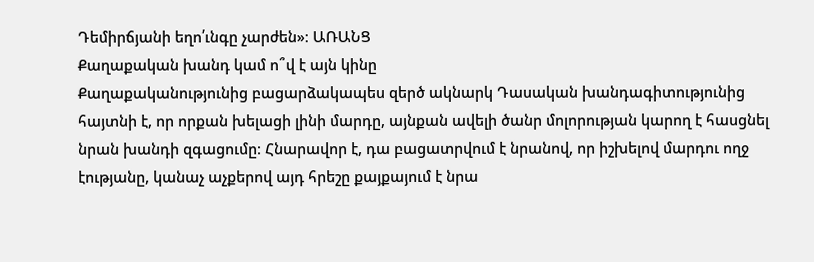Դեմիրճյանի եղո՛ւնգը չարժեն»։ ԱՌԱՆՑ
Քաղաքական խանդ կամ ո՞վ է այն կինը
Քաղաքականությունից բացարձակապես զերծ ակնարկ Դասական խանդագիտությունից հայտնի է, որ որքան խելացի լինի մարդը, այնքան ավելի ծանր մոլորության կարող է հասցնել նրան խանդի զգացումը։ Հնարավոր է, դա բացատրվում է նրանով, որ իշխելով մարդու ողջ էությանը, կանաչ աչքերով այդ հրեշը քայքայում է նրա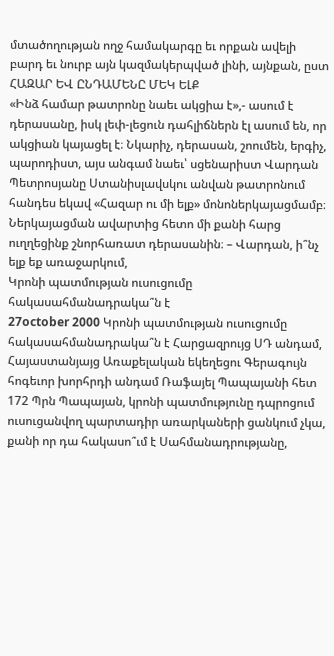մտածողության ողջ համակարգը եւ որքան ավելի բարդ եւ նուրբ այն կազմակերպված լինի, այնքան, ըստ
ՀԱԶԱՐ ԵՎ ԸՆԴԱՄԵՆԸ ՄԵԿ ԵԼՔ
«Ինձ համար թատրոնը նաեւ ակցիա է»,- ասում է դերասանը, իսկ լեփ-լեցուն դահլիճներն էլ ասում են, որ ակցիան կայացել է։ Նկարիչ, դերասան, շոումեն, երգիչ, պարոդիստ, այս անգամ նաեւ՝ սցենարիստ Վարդան Պետրոսյանը Ստանիսլավսկու անվան թատրոնում հանդես եկավ «Հազար ու մի ելք» մոնոներկայացմամբ։ Ներկայացման ավարտից հետո մի քանի հարց ուղղեցինք շնորհառատ դերասանին։ – Վարդան, ի՞նչ ելք եք առաջարկում,
Կրոնի պատմության ուսուցումը հակասահմանադրակա՞ն է
27october 2000 Կրոնի պատմության ուսուցումը հակասահմանադրակա՞ն է Հարցազրույց ՍԴ անդամ, Հայաստանյայց Առաքելական եկեղեցու Գերագույն հոգեւոր խորհրդի անդամ Ռաֆայել Պապայանի հետ 172 Պրն Պապայան, կրոնի պատմությունը դպրոցում ուսուցանվող պարտադիր առարկաների ցանկում չկա, քանի որ դա հակասո՞ւմ է Սահմանադրությանը,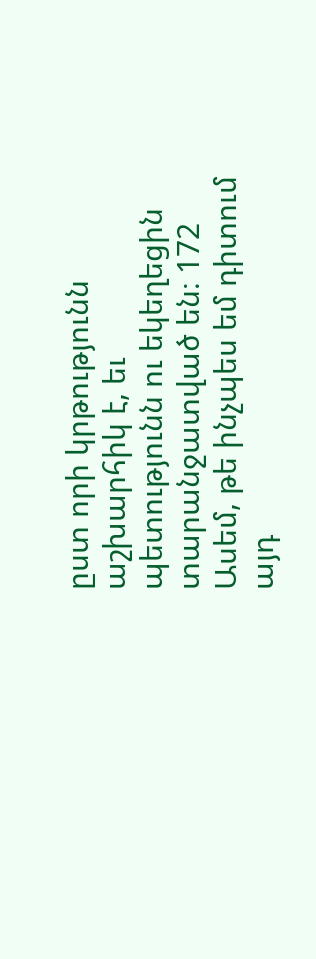ըստ որի կրթությունն աշխարհիկ է, եւ պետությունն ու եկեղեցին տարանջատված են։ 172 Ասեմ, թե ինչպես եմ դիտում այդ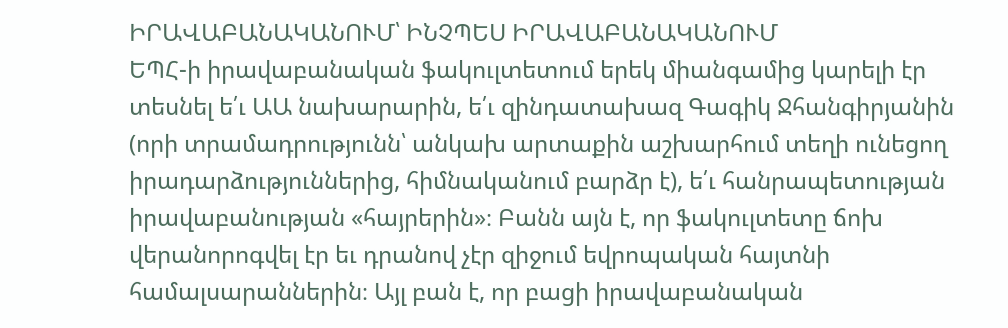ԻՐԱՎԱԲԱՆԱԿԱՆՈՒՄ՝ ԻՆՉՊԵՍ ԻՐԱՎԱԲԱՆԱԿԱՆՈՒՄ
ԵՊՀ-ի իրավաբանական ֆակուլտետում երեկ միանգամից կարելի էր տեսնել ե՛ւ ԱԱ նախարարին, ե՛ւ զինդատախազ Գագիկ Ջհանգիրյանին (որի տրամադրությունն՝ անկախ արտաքին աշխարհում տեղի ունեցող իրադարձություններից, հիմնականում բարձր է), ե՛ւ հանրապետության իրավաբանության «հայրերին»։ Բանն այն է, որ ֆակուլտետը ճոխ վերանորոգվել էր եւ դրանով չէր զիջում եվրոպական հայտնի համալսարաններին։ Այլ բան է, որ բացի իրավաբանական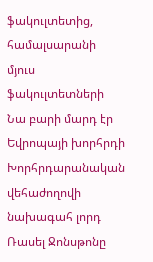ֆակուլտետից, համալսարանի մյուս ֆակուլտետների
Նա բարի մարդ էր
Եվրոպայի խորհրդի Խորհրդարանական վեհաժողովի նախագահ լորդ Ռասել Ջոնսթոնը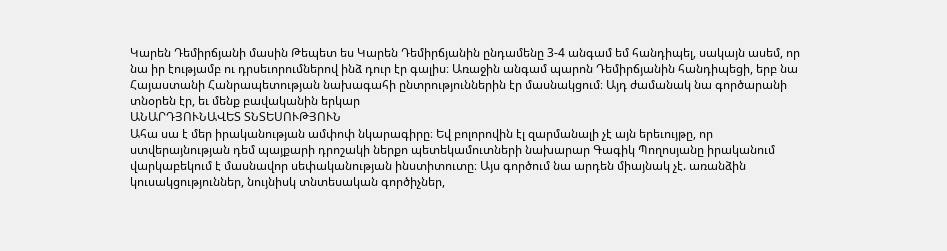Կարեն Դեմիրճյանի մասին Թեպետ ես Կարեն Դեմիրճյանին ընդամենը 3-4 անգամ եմ հանդիպել, սակայն ասեմ, որ նա իր էությամբ ու դրսեւորումներով ինձ դուր էր գալիս։ Առաջին անգամ պարոն Դեմիրճյանին հանդիպեցի, երբ նա Հայաստանի Հանրապետության նախագահի ընտրություններին էր մասնակցում։ Այդ ժամանակ նա գործարանի տնօրեն էր, եւ մենք բավականին երկար
ԱՆԱՐԴՅՈՒՆԱՎԵՏ ՏՆՏԵՍՈՒԹՅՈՒՆ
Ահա սա է մեր իրականության ամփոփ նկարագիրը։ Եվ բոլորովին էլ զարմանալի չէ այն երեւույթը, որ ստվերայնության դեմ պայքարի դրոշակի ներքո պետեկամուտների նախարար Գագիկ Պողոսյանը իրականում վարկաբեկում է մասնավոր սեփականության ինստիտուտը։ Այս գործում նա արդեն միայնակ չէ. առանձին կուսակցություններ, նույնիսկ տնտեսական գործիչներ,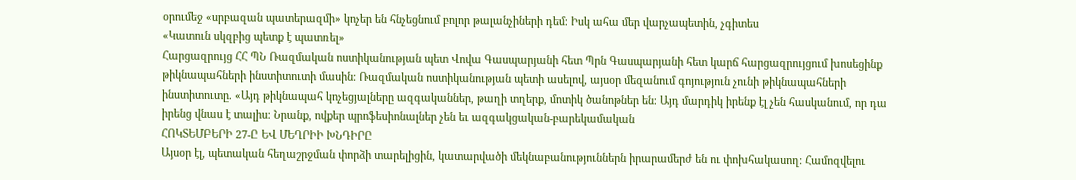օրումեջ «սրբազան պատերազմի» կոչեր են հնչեցնում բոլոր թալանչիների դեմ։ Իսկ ահա մեր վարչապետին, չգիտես
«Կատուն սկզբից պետք է պատռել»
Հարցազրույց ՀՀ ՊՆ Ռազմական ոստիկանության պետ Վովա Գասպարյանի հետ Պրն Գասպարյանի հետ կարճ հարցազրույցում խոսեցինք թիկնապահների ինստիտուտի մասին։ Ռազմական ոստիկանության պետի ասելով, այսօր մեզանում գոյություն չունի թիկնապահների ինստիտուտը. «Այդ թիկնապահ կոչեցյալները ազգականներ, թաղի տղերք, մոտիկ ծանոթներ են։ Այդ մարդիկ իրենք էլ չեն հասկանում, որ դա իրենց վնաս է տալիս։ Նրանք, ովքեր պրոֆեսիոնալներ չեն եւ ազգակցական-բարեկամական
ՀՈԿՏԵՄԲԵՐԻ 27-Ը ԵՎ ՄԵՂՐԻԻ ԽՆԴԻՐԸ
Այսօր էլ, պետական հեղաշրջման փորձի տարելիցին, կատարվածի մեկնաբանություններն իրարամերժ են ու փոխհակասող։ Համոզվելու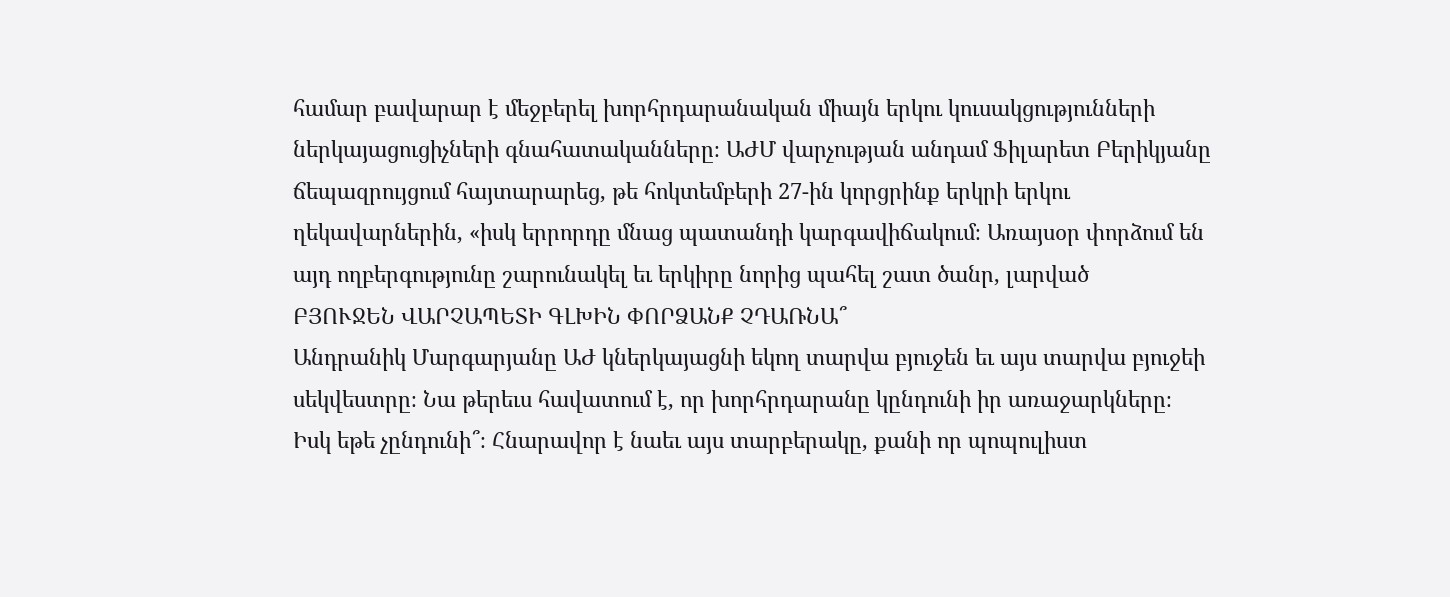համար բավարար է մեջբերել խորհրդարանական միայն երկու կուսակցությունների ներկայացուցիչների գնահատականները։ ԱԺՄ վարչության անդամ Ֆիլարետ Բերիկյանը ճեպազրույցում հայտարարեց, թե հոկտեմբերի 27-ին կորցրինք երկրի երկու ղեկավարներին, «իսկ երրորդը մնաց պատանդի կարգավիճակում։ Առայսօր փորձում են այդ ողբերգությունը շարունակել եւ երկիրը նորից պահել շատ ծանր, լարված
ԲՅՈՒՋԵՆ ՎԱՐՉԱՊԵՏԻ ԳԼԽԻՆ ՓՈՐՁԱՆՔ ՉԴԱՌՆԱ՞
Անդրանիկ Մարգարյանը ԱԺ կներկայացնի եկող տարվա բյուջեն եւ այս տարվա բյուջեի սեկվեստրը։ Նա թերեւս հավատում է, որ խորհրդարանը կընդունի իր առաջարկները։ Իսկ եթե չընդունի՞։ Հնարավոր է նաեւ այս տարբերակը, քանի որ պոպուլիստ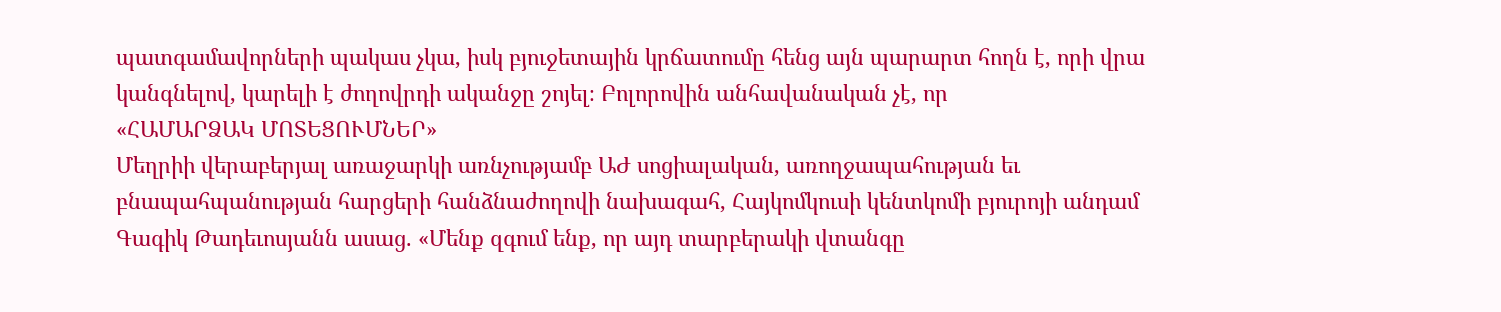պատգամավորների պակաս չկա, իսկ բյուջետային կրճատումը հենց այն պարարտ հողն է, որի վրա կանգնելով, կարելի է ժողովրդի ականջը շոյել։ Բոլորովին անհավանական չէ, որ
«ՀԱՄԱՐՁԱԿ ՄՈՏԵՑՈՒՄՆԵՐ»
Մեղրիի վերաբերյալ առաջարկի առնչությամբ ԱԺ սոցիալական, առողջապահության եւ բնապահպանության հարցերի հանձնաժողովի նախագահ, Հայկոմկուսի կենտկոմի բյուրոյի անդամ Գագիկ Թադեւոսյանն ասաց. «Մենք զգում ենք, որ այդ տարբերակի վտանգը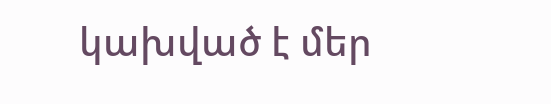կախված է մեր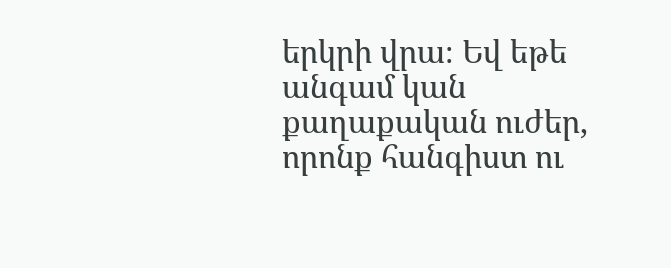երկրի վրա։ Եվ եթե անգամ կան քաղաքական ուժեր, որոնք հանգիստ ու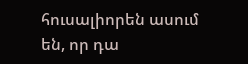հուսալիորեն ասում են, որ դա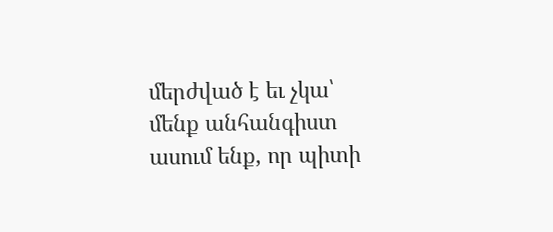մերժված է եւ չկա՝ մենք անհանգիստ ասում ենք, որ պիտի